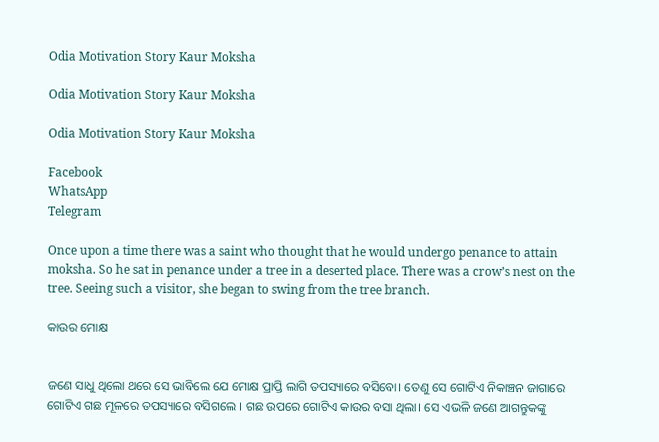Odia Motivation Story Kaur Moksha

Odia Motivation Story Kaur Moksha

Odia Motivation Story Kaur Moksha

Facebook
WhatsApp
Telegram

Once upon a time there was a saint who thought that he would undergo penance to attain moksha. So he sat in penance under a tree in a deserted place. There was a crow’s nest on the tree. Seeing such a visitor, she began to swing from the tree branch.

କାଉର ମୋକ୍ଷ


ଜଣେ ସାଧୁ ଥିଲୋ ଥରେ ସେ ଭାବିଲେ ଯେ ମୋକ୍ଷ ପ୍ରାପ୍ତି ଲାଗି ତପସ୍ୟାରେ ବସିବୋ। ତେଣୁ ସେ ଗୋଟିଏ ନିକାଞ୍ଚନ ଜାଗାରେ ଗୋଟିଏ ଗଛ ମୂଳରେ ତପସ୍ୟାରେ ବସିଗଲେ । ଗଛ ଉପରେ ଗୋଟିଏ କାଉର ବସା ଥିଲା। ସେ ଏଭଳି ଜଣେ ଆଗନ୍ତୁକଙ୍କୁ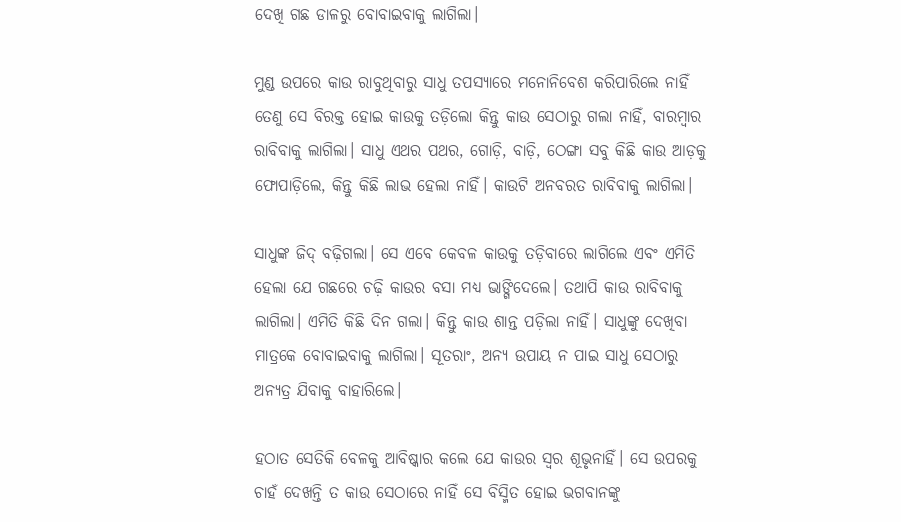ଦେଖି ଗଛ ଡାଳରୁ ବୋବାଇବାକୁ ଲାଗିଲା।

ମୁଣ୍ଡ ଉପରେ କାଉ ରାବୁଥିବାରୁ ସାଧୁ ତପସ୍ୟାରେ ମନୋନିବେଶ କରିପାରିଲେ ନାହିଁ ତେଣୁ ସେ ବିରକ୍ତ ହୋଇ କାଉକୁ ତଡ଼ିଲୋ କିନ୍ତୁ କାଉ ସେଠାରୁ ଗଲା ନାହିଁ, ବାରମ୍ବାର ରାବିବାକୁ ଲାଗିଲା। ସାଧୁ ଏଥର ପଥର, ଗୋଡ଼ି, ବାଡ଼ି, ଠେଙ୍ଗା ସବୁ କିଛି କାଉ ଆଡ଼କୁ ଫୋପାଡ଼ିଲେ, କିନ୍ତୁ କିଛି ଲାଭ ହେଲା ନାହିଁ। କାଉଟି ଅନବରତ ରାବିବାକୁ ଲାଗିଲା।

ସାଧୁଙ୍କ ଜିଦ୍‌ ବଢ଼ିଗଲା। ସେ ଏବେ କେବଳ କାଉକୁ ତଡ଼ିବାରେ ଲାଗିଲେ ଏବଂ ଏମିତି ହେଲା ଯେ ଗଛରେ ଚଢ଼ି କାଉର ବସା ମଧ୍ୟ ଭାଙ୍ଗିଦେଲେ। ତଥାପି କାଉ ରାବିବାକୁ ଲାଗିଲା। ଏମିତି କିଛି ଦିନ ଗଲା। କିନ୍ତୁ କାଉ ଶାନ୍ତ ପଡ଼ିଲା ନାହିଁ। ସାଧୁଙ୍କୁ ଦେଖିବା ମାତ୍ରକେ ବୋବାଇବାକୁ ଲାଗିଲା। ସୂତରାଂ, ଅନ୍ୟ ଉପାୟ ନ ପାଇ ସାଧୁ ସେଠାରୁ ଅନ୍ୟତ୍ର ଯିବାକୁ ବାହାରିଲେ।

ହଠାତ ସେତିକି ବେଳକୁ ଆବିଷ୍କାର କଲେ ଯେ କାଉର ସ୍ଵର ଶୂଭୃନାହିଁ। ସେ ଉପରକୁ ଚାହଁ ଦେଖନ୍ତି ତ କାଉ ସେଠାରେ ନାହିଁ ସେ ବିସ୍ମିତ ହୋଇ ଭଗବାନଙ୍କୁ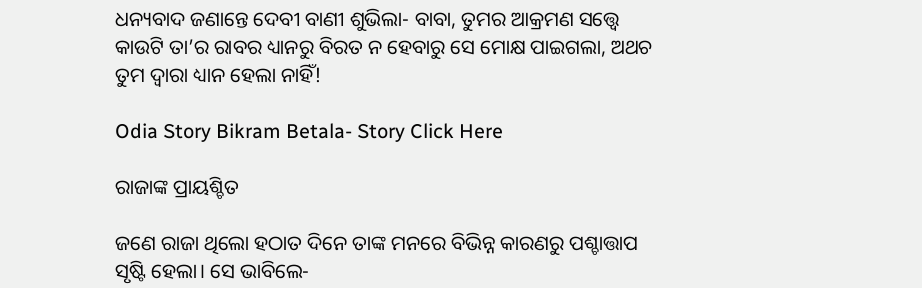ଧନ୍ୟବାଦ ଜଣାନ୍ତେ ଦେବୀ ବାଣୀ ଶୁଭିଲା- ବାବା, ତୁମର ଆକ୍ରମଣ ସତ୍ତ୍ଵେ କାଉଟି ତା’ର ରାବର ଧ୍ୟାନରୁ ବିରତ ନ ହେବାରୁ ସେ ମୋକ୍ଷ ପାଇଗଲା, ଅଥଚ ତୁମ ଦ୍ଵାରା ଧ୍ୟାନ ହେଲା ନାହିଁ!

Odia Story Bikram Betala- Story Click Here

ରାଜାଙ୍କ ପ୍ରାୟଶ୍ଚିତ

ଜଣେ ରାଜା ଥିଲୋ ହଠାତ ଦିନେ ତାଙ୍କ ମନରେ ବିଭିନ୍ନ କାରଣରୁ ପଶ୍ଚାତ୍ତାପ ସୃଷ୍ଟି ହେଲା। ସେ ଭାବିଲେ-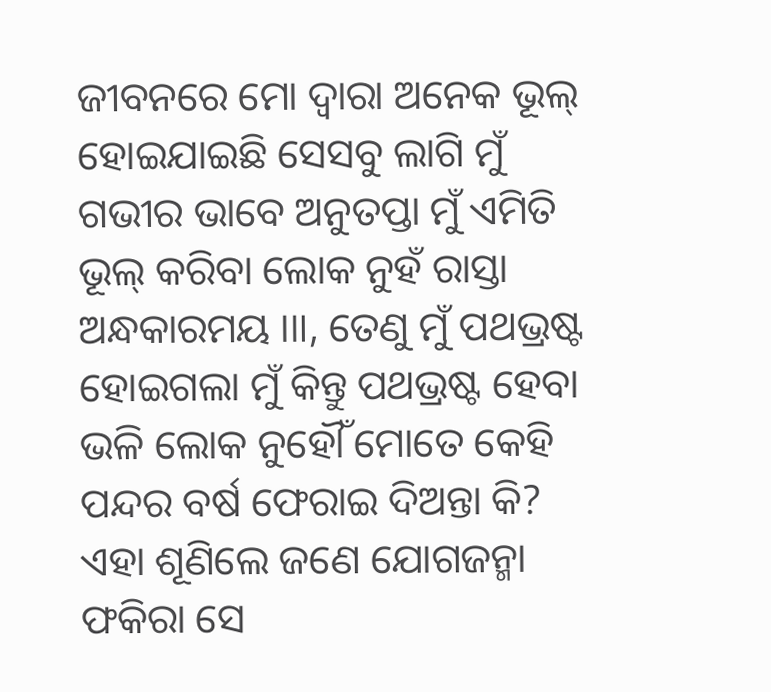ଜୀବନରେ ମୋ ଦ୍ବାରା ଅନେକ ଭୂଲ୍‌ ହୋଇଯାଇଛି ସେସବୁ ଲାଗି ମୁଁ ଗଭୀର ଭାବେ ଅନୁତପ୍ତା ମୁଁ ଏମିତି ଭୂଲ୍‌ କରିବା ଲୋକ ନୁହଁ ରାସ୍ତା ଅନ୍ଧକାରମୟ ।॥, ତେଣୁ ମୁଁ ପଥଭ୍ରଷ୍ଟ ହୋଇଗଲା ମୁଁ କିନ୍ତୁ ପଥଭ୍ରଷ୍ଟ ହେବା ଭଳି ଲୋକ ନୁହୌଁ ମୋତେ କେହି ପନ୍ଦର ବର୍ଷ ଫେରାଇ ଦିଅନ୍ତା କି? ଏହା ଶୂଣିଲେ ଜଣେ ଯୋଗଜନ୍ମା ଫକିରା ସେ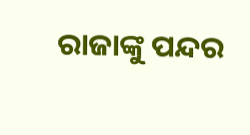ରାଜାଙ୍କୁ ପନ୍ଦର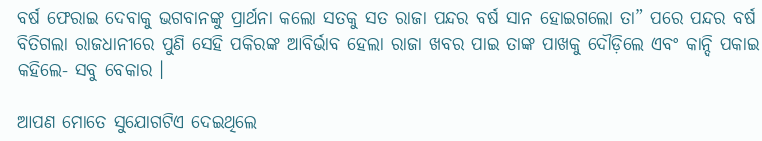ବର୍ଷ ଫେରାଇ ଦେବାକୁ ଭଗବାନଙ୍କୁ ପ୍ରାର୍ଥନା କଲୋ ସତକୁ ସତ ରାଜା ପନ୍ଦର ବର୍ଷ ସାନ ହୋଇଗଲୋ ତା” ପରେ ପନ୍ଦର ବର୍ଷ ବିତିଗଲା ରାଜଧାନୀରେ ପୁଣି ସେହି ପକିରଙ୍କ ଆବିର୍ଭାବ ହେଲା ରାଜା ଖବର ପାଇ ତାଙ୍କ ପାଖକୁ ଦୌଡ଼ିଲେ ଏବଂ କାନ୍ଦି ପକାଇ କହିଲେ- ସବୁ ବେକାର ।

ଆପଣ ମୋତେ ସୁଯୋଗଟିଏ ଦେଇଥିଲେ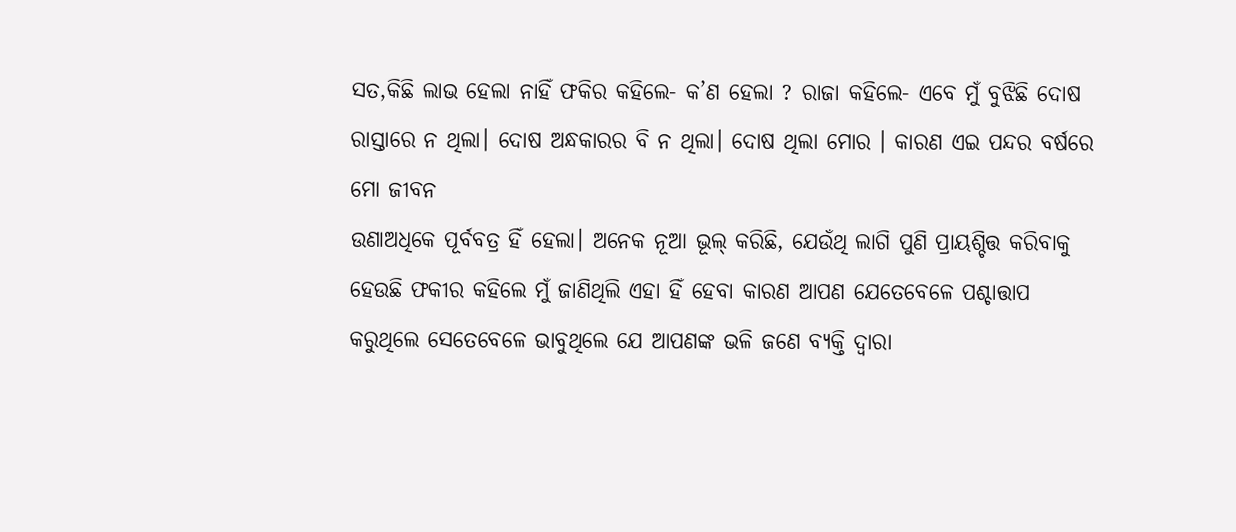ସତ,କିଛି ଲାଭ ହେଲା ନାହିଁ ଫକିର କହିଲେ- କ’ଣ ହେଲା ? ରାଜା କହିଲେ- ଏବେ ମୁଁ ବୁଝିଛି ଦୋଷ ରାସ୍ତାରେ ନ ଥିଲା। ଦୋଷ ଅନ୍ଧକାରର ବି ନ ଥିଲା। ଦୋଷ ଥିଲା ମୋର । କାରଣ ଏଇ ପନ୍ଦର ବର୍ଷରେ ମୋ ଜୀବନ
ଉଣାଅଧିକେ ପୂର୍ବବତ୍ର ହିଁ ହେଲା। ଅନେକ ନୂଆ ଭୂଲ୍‌ କରିଛି, ଯେଉଁଥି ଲାଗି ପୁଣି ପ୍ରାୟଶ୍ଚିତ୍ତ କରିବାକୁ ହେଉଛି ଫକୀର କହିଲେ ମୁଁ ଜାଣିଥିଲି ଏହା ହିଁ ହେବା କାରଣ ଆପଣ ଯେତେବେଳେ ପଶ୍ଚାତ୍ତାପ କରୁଥିଲେ ସେତେବେଳେ ଭାବୁଥିଲେ ଯେ ଆପଣଙ୍କ ଭଳି ଜଣେ ବ୍ଯକ୍ତି ଦ୍ଵାରା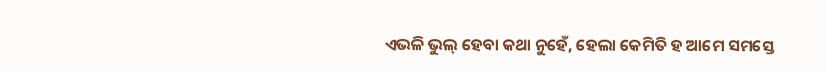ଏଭଳି ଭୁଲ୍‌ ହେବା କଥା ନୁହେଁ, ହେଲା କେମିତି ହ ଆମେ ସମସ୍ତେ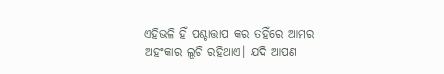ଏହିଭଳି ହିଁ ପଶ୍ଚାତ୍ତାପ କର ତହିଁରେ ଆମର ଅହଂକାର ଲୂଚି ରହିଥାଏ। ଯଦି ଆପଣ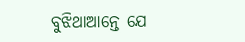ବୁଝିଥାଆନ୍ତେ ଯେ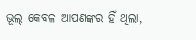ଭୂଲ୍‌ କେବଳ ଆପଣଙ୍କର ହିଁ ଥିଲା,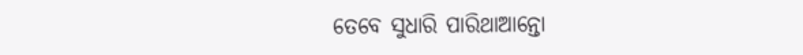ତେବେ ସୁଧାରି ପାରିଥାଆନ୍ତୋ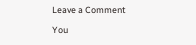Leave a Comment

You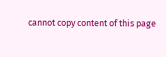cannot copy content of this page